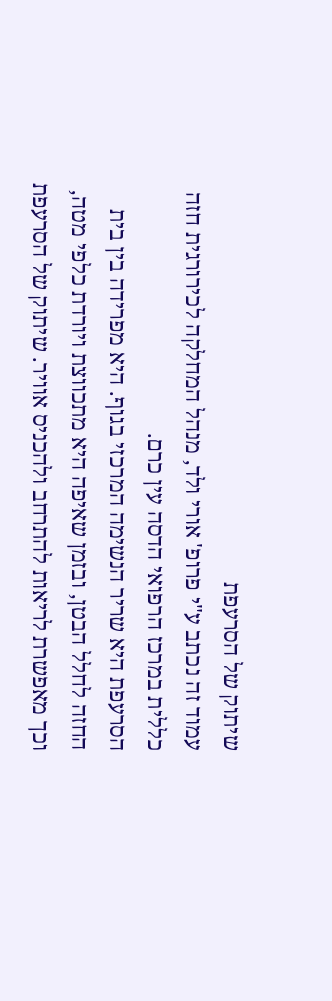שיתוק של הסרעפת
עמוד זה נכתב ע"י פרופ' אורי ולד, מנהל המחלקה לכירורגית חזה כללית במרכז הרפואי הדסה עין כרם.
הסרעפת היא שריר הנשימה המרכזי בגוף. היא מפרידה בין בית החזה לחלל הבטן, ובזמן שאיפה היא מתכווצת ויורדת כלפי מטה, וכך מאפשרת לריאות להתרחב ולהכניס אוויר. שיתוק של הסרעפת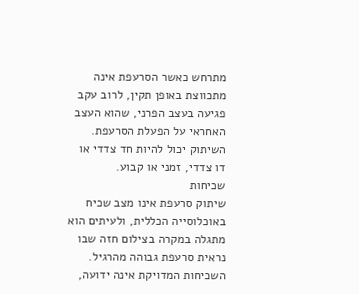מתרחש כאשר הסרעפת אינה מתכווצת באופן תקין, לרוב עקב פגיעה בעצב הפרני, שהוא העצב האחראי על הפעלת הסרעפת. השיתוק יכול להיות חד צדדי או דו צדדי, זמני או קבוע.
שכיחות
שיתוק סרעפת אינו מצב שכיח באוכלוסייה הכללית, ולעיתים הוא מתגלה במקרה בצילום חזה שבו נראית סרעפת גבוהה מהרגיל. השכיחות המדויקת אינה ידועה,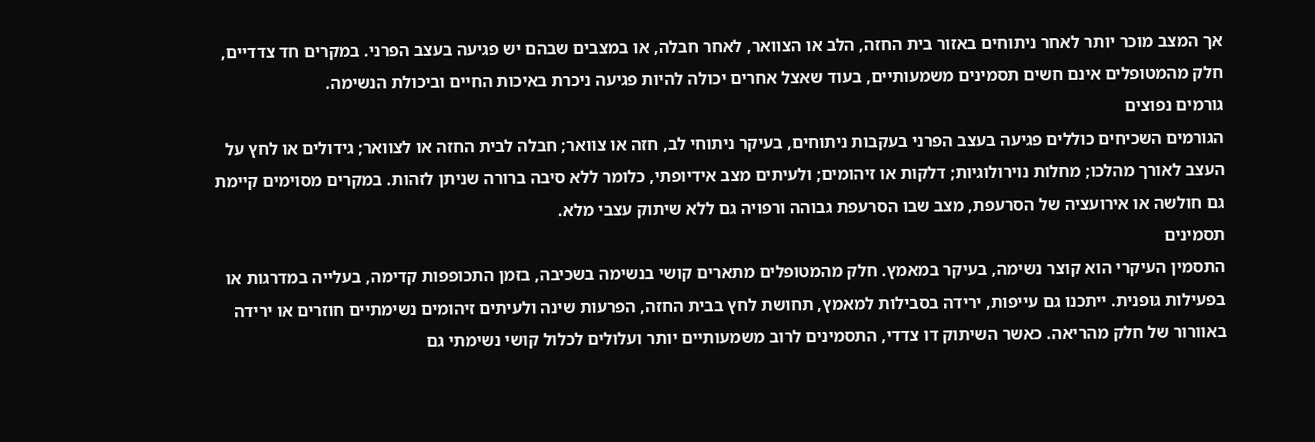אך המצב מוכר יותר לאחר ניתוחים באזור בית החזה, הלב או הצוואר, לאחר חבלה, או במצבים שבהם יש פגיעה בעצב הפרני. במקרים חד צדדיים, חלק מהמטופלים אינם חשים תסמינים משמעותיים, בעוד שאצל אחרים יכולה להיות פגיעה ניכרת באיכות החיים וביכולת הנשימה.
גורמים נפוצים
הגורמים השכיחים כוללים פגיעה בעצב הפרני בעקבות ניתוחים, בעיקר ניתוחי לב, חזה או צוואר; חבלה לבית החזה או לצוואר; גידולים או לחץ על העצב לאורך מהלכו; מחלות נוירולוגיות; דלקות או זיהומים; ולעיתים מצב אידיופתי, כלומר ללא סיבה ברורה שניתן לזהות. במקרים מסוימים קיימת גם חולשה או אירועציה של הסרעפת, מצב שבו הסרעפת גבוהה ורפויה גם ללא שיתוק עצבי מלא.
תסמינים
התסמין העיקרי הוא קוצר נשימה, בעיקר במאמץ. חלק מהמטופלים מתארים קושי בנשימה בשכיבה, בזמן התכופפות קדימה, בעלייה במדרגות או בפעילות גופנית. ייתכנו גם עייפות, ירידה בסבילות למאמץ, תחושת לחץ בבית החזה, הפרעות שינה ולעיתים זיהומים נשימתיים חוזרים או ירידה באוורור של חלק מהריאה. כאשר השיתוק דו צדדי, התסמינים לרוב משמעותיים יותר ועלולים לכלול קושי נשימתי גם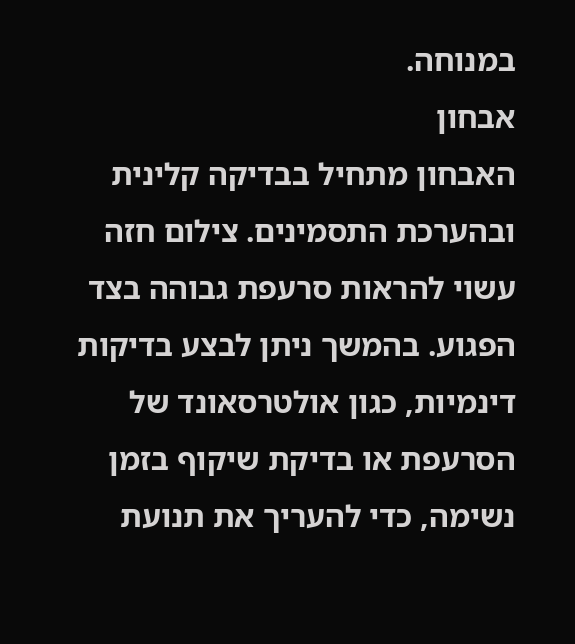במנוחה.
אבחון
האבחון מתחיל בבדיקה קלינית ובהערכת התסמינים. צילום חזה עשוי להראות סרעפת גבוהה בצד הפגוע. בהמשך ניתן לבצע בדיקות דינמיות, כגון אולטרסאונד של הסרעפת או בדיקת שיקוף בזמן נשימה, כדי להעריך את תנועת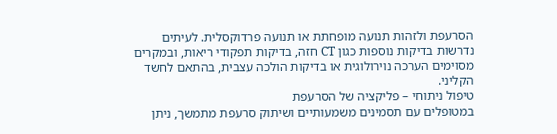הסרעפת ולזהות תנועה מופחתת או תנועה פרדוקסלית. לעיתים נדרשות בדיקות נוספות כגון CT חזה, בדיקות תפקודי ריאות, ובמקרים מסוימים הערכה נוירולוגית או בדיקות הולכה עצבית, בהתאם לחשד הקליני.
טיפול ניתוחי – פליקציה של הסרעפת
במטופלים עם תסמינים משמעותיים ושיתוק סרעפת מתמשך, ניתן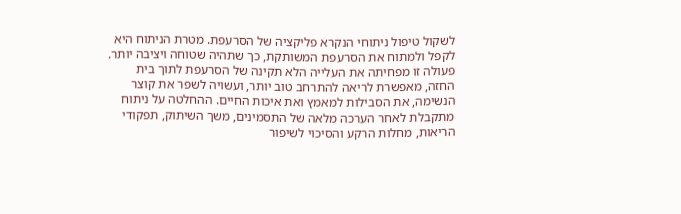לשקול טיפול ניתוחי הנקרא פליקציה של הסרעפת. מטרת הניתוח היא לקפל ולמתוח את הסרעפת המשותקת, כך שתהיה שטוחה ויציבה יותר. פעולה זו מפחיתה את העלייה הלא תקינה של הסרעפת לתוך בית החזה, מאפשרת לריאה להתרחב טוב יותר, ועשויה לשפר את קוצר הנשימה, את הסבילות למאמץ ואת איכות החיים. ההחלטה על ניתוח מתקבלת לאחר הערכה מלאה של התסמינים, משך השיתוק, תפקודי הריאות, מחלות הרקע והסיכוי לשיפור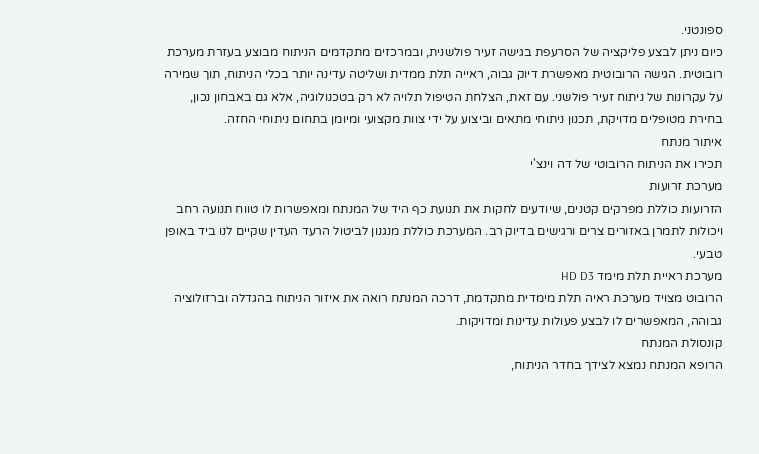ספונטני.
כיום ניתן לבצע פליקציה של הסרעפת בגישה זעיר פולשנית, ובמרכזים מתקדמים הניתוח מבוצע בעזרת מערכת רובוטית. הגישה הרובוטית מאפשרת דיוק גבוה, ראייה תלת ממדית ושליטה עדינה יותר בכלי הניתוח, תוך שמירה על עקרונות של ניתוח זעיר פולשני. עם זאת, הצלחת הטיפול תלויה לא רק בטכנולוגיה, אלא גם באבחון נכון, בחירת מטופלים מדויקת, תכנון ניתוחי מתאים וביצוע על ידי צוות מקצועי ומיומן בתחום ניתוחי החזה.
איתור מנתח
תכירו את הניתוח הרובוטי של דה וינצ'י
מערכת זרועות
הזרועות כוללת מפרקים קטנים, שיודעים לחקות את תנועת כף היד של המנתח ומאפשרות לו טווח תנועה רחב ויכולות לתמרן באזורים צרים ורגישים בדיוק רב. המערכת כוללת מנגנון לביטול הרעד העדין שקיים לנו ביד באופן טבעי.
מערכת ראיית תלת מימד HD D3
הרובוט מצויד מערכת ראיה תלת מימדית מתקדמת, דרכה המנתח רואה את איזור הניתוח בהגדלה וברזולוציה גבוהה, המאפשרים לו לבצע פעולות עדינות ומדויקות.
קונסולת המנתח
הרופא המנתח נמצא לצידך בחדר הניתוח,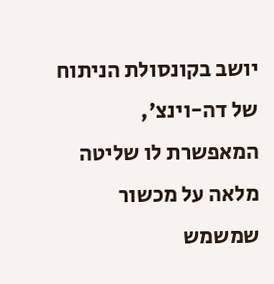יושב בקונסולת הניתוח של דה-וינצ', המאפשרת לו שליטה מלאה על מכשור שמשמש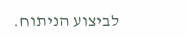לביצוע הניתוח.